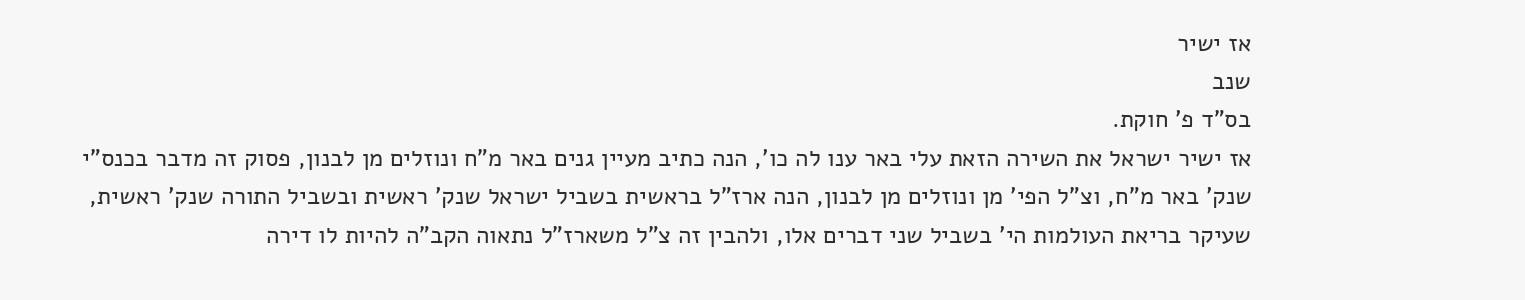אז ישיר
שנב
בס"ד פ' חוקת.
אז ישיר ישראל את השירה הזאת עלי באר ענו לה כו', הנה כתיב מעיין גנים באר מ"ח ונוזלים מן לבנון, פסוק זה מדבר בכנס"י שנק' באר מ"ח, וצ"ל הפי' מן ונוזלים מן לבנון, הנה ארז"ל בראשית בשביל ישראל שנק' ראשית ובשביל התורה שנק' ראשית, שעיקר בריאת העולמות הי' בשביל שני דברים אלו, ולהבין זה צ"ל משארז"ל נתאוה הקב"ה להיות לו דירה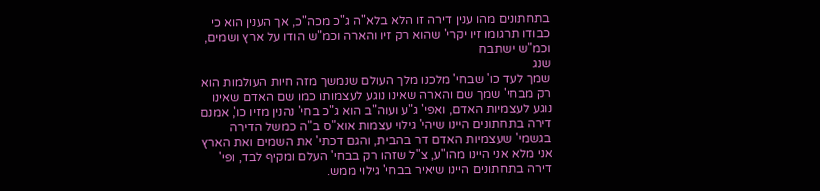בתחתונים מהו ענין דירה זו הלא בלא"ה ג"כ מכה"כ, אך הענין הוא כי כבודו תרגומו זיו יקרי' שהוא רק זיו והארה וכמ"ש הודו על ארץ ושמים, וכמ"ש ישתבח
שנג
שמך לעד כו' שבחי' מלכנו מלך העולם שנמשך מזה חיות העולמות הוא רק מבחי' שמך שם והארה שאינו נוגע לעצמותו כמו שם האדם שאינו נוגע לעצמיות האדם, ואפי' ג"ע ועוה"ב הוא ג"כ בחי' נהנין מזיו כו', אמנם דירה בתחתונים היינו שיהי' גילוי עצמות אוא"ס ב"ה כמשל הדירה בגשמי' שעצמיות האדם דר בהבית, והגם דכתי' את השמים ואת הארץ אני מלא אני היינו מהו"ע, צ"ל שזהו רק בבחי' העלם ומקיף לבד, ופי' דירה בתחתונים היינו שיאיר בבחי' גילוי ממש.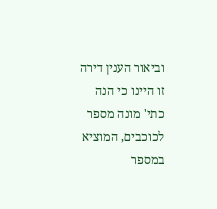וביאור הענין דירה זו היינו כי הנה כתי' מונה מספר לכוכבים, המוציא במספר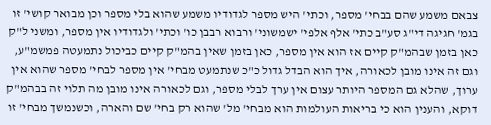צבאם משמע שהם בבחי' מספר, וכתי' היש מספר לגדודיו משמע שהוא בלי מספר וכן מבואר קושי' זו בגמ' חגיגה די"ג סע"ב כתי' אלף אלפי' ישמשוני' ורבוא רבבן כו' וכתי' ולגדודיו אין מספר, ומשני ל"ק כאן בזמן שבהמ"ק קיים אז הוא אין מספר, כאן בזמן שאין בהמ"ק קיים כביכול נתמעטה פמשמ"ע, וגם זה אינו מובן לכאורה, איך הוא הבדל גדול כ"כ שנתמעט מבחי' אין מספר לבחי' מספר שהוא אין ערוך, שהלא גם המספר היותר עצום אין ערך לבלי מספר, וגם לכאורה אינו מובן מה תלוי זה בבהמ"ק דוקא, והענין הוא כי בריאות העולמות הוא מבחי' מל' שהוא רק בחי' שם והארה, וכשנמשך מבחי' זו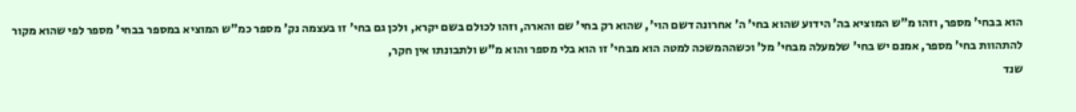הוא בבחי' מספר, וזהו מ"ש המוציא בה' הידוע שהוא בחי' ה' אחרונה דשם הוי', שהוא רק בחי' שם והארה, וזהו לכולם בשם יקרא, ולכן גם בחי' זו בעצמה נק' מספר כמ"ש המוציא במספר בבחי' מספר לפי שהוא מקור להתהוות בחי' מספר, אמנם יש בחי' שלמעלה מבחי' מל' וכשההמשכה למטה הוא מבחי' זו הוא בלי מספר והוא מ"ש ולתבונתו אין חקר,
שנד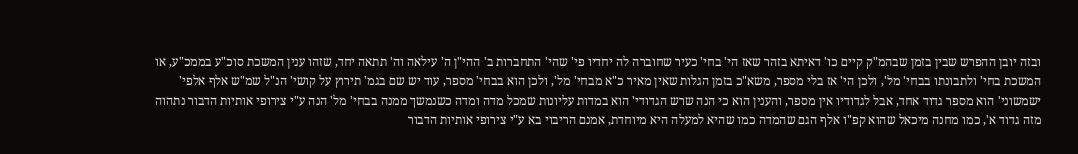ובזה יובן ההפרש שבין בזמן שבהמ"ק קיים כו' דאיתא בזהר שאז הי' בחי' כעיר שחוברה לה יחדיו פי' שהי' התחברות ב' ההי"ן ה' עילאה וה' תתאה יחד, שזהו ענין המשכת סוכ"ע בממכ"ע, או המשכת בחי' ולתבונתו בבחי' מל', ולכן הי' אז בלי מספר, משא"כ בזמן הגלות שאין מאיר כ"א מבחי' מל', ולכן הוא בבחי' מספר, עוד יש שם בגמ' תירוץ על קושי' הנ"ל שמ"ש אלף אלפי' ישמשוני' הוא מספר גדוד אחד, אבל לגדודיו אין מספר, והענין הוא כי הנה שרש הגדודי' הוא במדות עליונות שמכל מדה ומדה כשנמשך ממנה בבחי' מל' הנה ע"י צירופי אותיות הדבור נתהוה מזה גדוד א', כמו מחנה מיכאל שהוא קפ"ו אלף הגם שהמדה כמו שהיא למעלה היא מיוחדת, אמנם הריבוי בא ע"י צירופי אותיות הדבור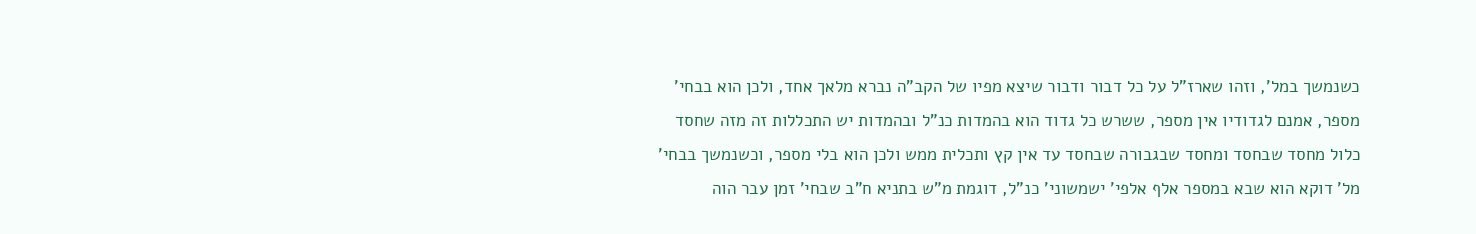כשנמשך במל', וזהו שארז"ל על כל דבור ודבור שיצא מפיו של הקב"ה נברא מלאך אחד, ולכן הוא בבחי' מספר, אמנם לגדודיו אין מספר, ששרש כל גדוד הוא בהמדות כנ"ל ובהמדות יש התכללות זה מזה שחסד כלול מחסד שבחסד ומחסד שבגבורה שבחסד עד אין קץ ותכלית ממש ולכן הוא בלי מספר, וכשנמשך בבחי' מל' דוקא הוא שבא במספר אלף אלפי' ישמשוני' כנ"ל, דוגמת מ"ש בתניא ח"ב שבחי' זמן עבר הוה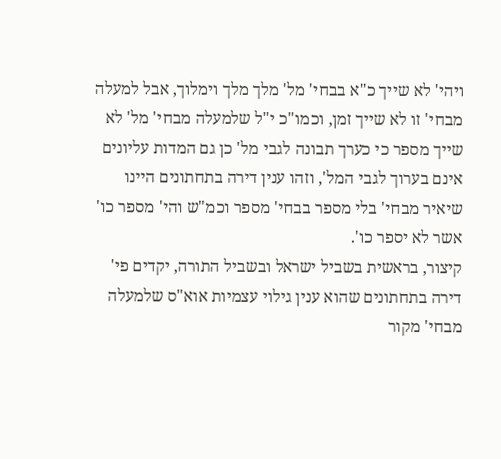ויהי' לא שייך כ"א בבחי' מל' מלך מלך וימלוך, אבל למעלה מבחי' זו לא שייך זמן, וכמו"כ י"ל שלמעלה מבחי' מל' לא שייך מספר כי כערך תבונה לגבי מל' כן גם המדות עליונים אינם בערוך לגבי המל', וזהו ענין דירה בתחתונים היינו שיאיר מבחי' בלי מספר בבחי' מספר וכמ"ש והי' מספר כו' אשר לא יספר כו'.
קיצור, בראשית בשביל ישראל ובשביל התורה, יקדים פי' דירה בתחתונים שהוא ענין גילוי עצמיות אוא"ס שלמעלה מבחי' מקור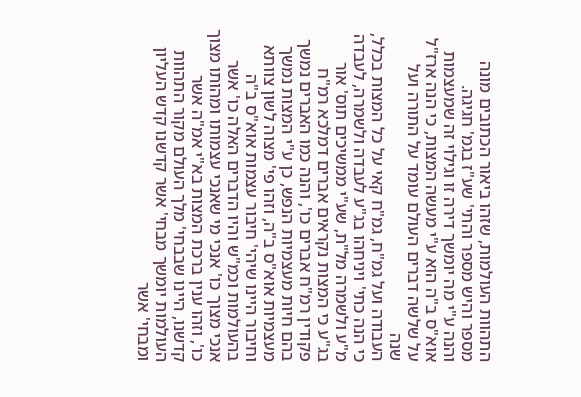התהוות העולמות, שזהו ביאור הכתובים מונה מספר והיש מספר והתי' שע"ז בגמ' חגיגה.
והנה ע"י מה יומשך דירה זו וגילוי זה שמעצמות אוא"ס ב"ה הוא ע"י מעשה המצות, כי הנה ארז"ל על שלשה דברים העולם עומד על התורה ועל
שנה
העבודה ועל גמ"ח, גמ"ח קאי על כל המצות בכלל, כי הנה כתי' ויניחהו בג"ע לעבדה ולשמרה, לעבדה מ"ע ולשמרה מל"ת, שע"י ממשיכים תוס' אור בג"ע כי המצות נקראים אברים דמלכא רמ"ח פקודין רמ"ח אברים כו', והנה כמו האברים נמשך בהם חיות מעצמיות הנפש, כן ע"י המצות נמשך מעצמיות אוא"ס ב"ה, וזהו פי' מצוה לשון צוותא וחיבור היינו שיהי' חיבור עצמות אוא"ס ב"ה בהעולמות וכמ"ש והיו הדברים האלה כו' אשר אנכי מצוך כו' אנכי מי שאנכי עצמותו ומהותו מצוך כו', וזהו ענין ברכת המצות בא"י אמ"ה אשר קדשנו, היינו שבבחי' מלך העולם מקור התהוות העולמות יומשך מבחי' אשר קדשנו קדש העליון ומבחי' אשר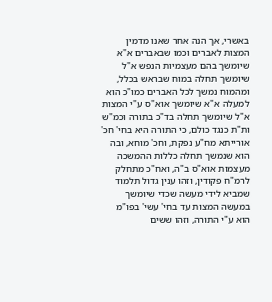באשרי, אך הנה אחר שאנו מדמין המצות לאברים וכמו שבאברים א"א שיומשך בהם מעצמיות הנפש א"ל שיומשך תחלה במוח שבראש בכלל, ומהמוח נמשך לכל האברים כמו"כ הוא למעלה א"א שיומשך אוא"ס ע"י המצות א"ל שיומשך תחלה בד"כ בתורה וכמ"ש ות"ת כנגד כולם, כי התורה היא בחי' חכ' אורייתא מח"ע נפקת, וחכ' מוחא, ובה הוא שנמשך תחלה כללות ההמשכה מעצמות אוא"ס ב"ה, ואח"כ מתחלק לרמ"ח פקודין, וזהו ענין גדול תלמוד שמביא לידי מעשה שכדי שיומשך במעשה המצות עד בחי' עשי' בפו"מ הוא ע"י התורה, וזהו ששים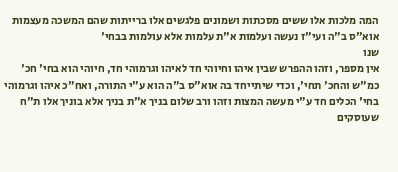המה מלכות אלו ששים מסכתות ושמונים פלגשים אלו ברייתות שהם המשכה מעצמות אוא"ס ב"ה ועי"ז נעשה ועלמות א"ת עלמות אלא עולמות בבחי'
שנו
אין מספר, וזהו ההפרש שבין איהו וחיוהי חד לאיהו וגרמוהי חד, חיוהי הוא בחי' חכ' כמ"ש והחכ' תחי', וכדי שיתייחד בה אוא"ס ב"ה הוא ע"י התורה, ואח"כ איהו וגרמוהי בחי' הכלים חד ע"י מעשה המצות וזהו ורב שלום בניך א"ת בניך אלא בוניך אלו ת"ח שעוסקים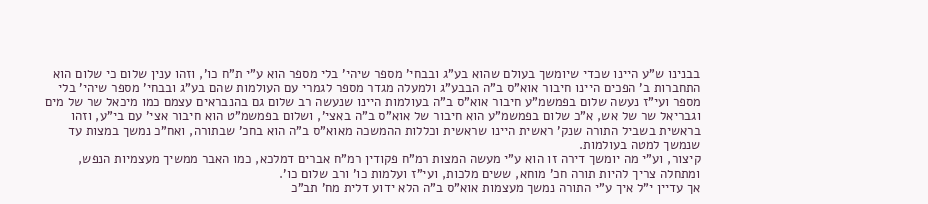בבנינו ש"ע היינו שכדי שיומשך בעולם שהוא בע"ג ובבחי' מספר שיהי' בלי מספר הוא ע"י ת"ח כו', וזהו ענין שלום כי שלום הוא התחברות ב' הפכים היינו חיבור אוא"ס ב"ה הבבע"ג ולמעלה מגדר מספר לגמרי עם העולמות שהם בע"ג ובבחי' מספר שיהי' בלי מספר ועי"ז נעשה שלום בפמשמ"ע חיבור אוא"ס ב"ה בעולמות היינו שנעשה רב שלום גם בהנבראים עצמם כמו מיכאל שר של מים וגבריאל שר של אש, א"כ שלום בפמשמ"ע הוא חיבור של אוא"ס ב"ה באצי', ושלום בפמשמ"ט הוא חיבור אצי' עם בי"ע, וזהו בראשית בשביל התורה שנק' ראשית היינו שראשית וכללות ההמשכה מאוא"ס ב"ה הוא בחכ' שבתורה, ואח"כ נמשך במצות עד שנמשך למטה בעולמות.
קיצור, וע"י מה יומשך דירה זו הוא ע"י מעשה המצות רמ"ח פקודין רמ"ח אברים דמלכא, כמו האבר ממשיך מעצמיות הנפש, ומתחלה צריך להיות תורה חכ' מוחא, ששים מלכות, ועי"ז ועלמות כו' ורב שלום כו'.
אך עדיין י"ל איך ע"י התורה נמשך מעצמות אוא"ס ב"ה הלא ידוע דלית מח' תב"כ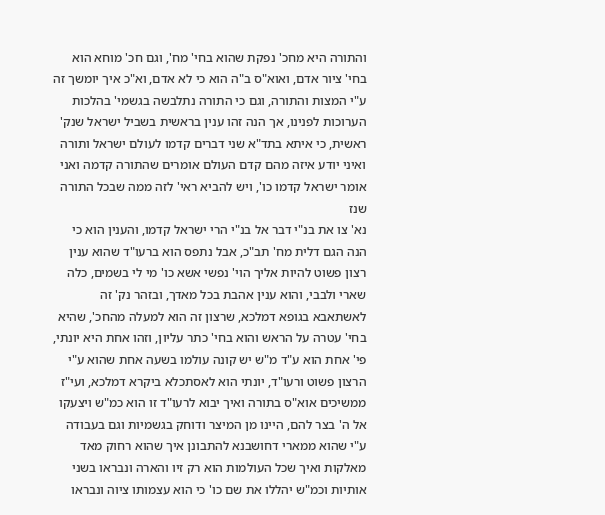והתורה היא מחכ' נפקת שהוא בחי' מח', וגם חכ' מוחא הוא בחי' ציור אדם, ואוא"ס ב"ה הוא כי לא אדם, וא"כ איך יומשך זה ע"י המצות והתורה, וגם כי התורה נתלבשה בגשמי' בהלכות הערוכות לפנינו, אך הנה זהו ענין בראשית בשביל ישראל שנק' ראשית, כי איתא בתד"א שני דברים קדמו לעולם ישראל ותורה ואיני יודע איזה מהם קדם העולם אומרים שהתורה קדמה ואני אומר ישראל קדמו כו', ויש להביא ראי' לזה ממה שבכל התורה
שנז
נא' צו את בנ"י דבר אל בנ"י הרי ישראל קדמו, והענין הוא כי הנה הגם דלית מח' תב"כ, אבל נתפס הוא ברעו"ד שהוא ענין רצון פשוט להיות אליך הוי' נפשי אשא כו' מי לי בשמים, כלה שארי ולבבי, והוא ענין אהבת בכל מאדך, ובזהר נק' זה לאשתאבא בגופא דמלכא, שרצון זה הוא למעלה מהחכ', שהיא בחי' עטרה על הראש והוא בחי' כתר עליון, וזהו אחת היא יונתי, פי' אחת הוא ע"ד מ"ש יש קונה עולמו בשעה אחת שהוא ע"י הרצון פשוט ורעו"ד, יונתי הוא לאסתכלא ביקרא דמלכא, ועי"ז ממשיכים אוא"ס בתורה ואיך יבוא לרעו"ד זו הוא כמ"ש ויצעקו אל ה' בצר להם, היינו מן המיצר ודוחק בגשמיות וגם בעבודה ע"י שהוא ממארי דחושבנא להתבונן איך שהוא רחוק מאד מאלקות ואיך שכל העולמות הוא רק זיו והארה ונבראו בשני אותיות וכמ"ש יהללו את שם כו' כי הוא עצמותו ציוה ונבראו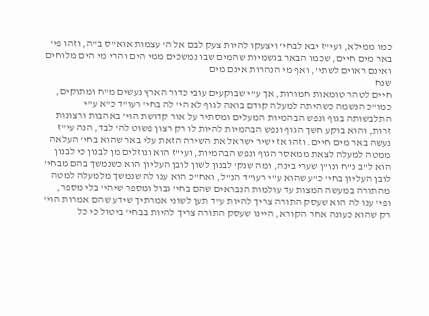כמו ממילא, ועי"ז יבא לבחי' ויצעקו להיות צעק לבם אל ה' עצמות אוא"ס ב"ה, וזהו פי' באר מים חיים, שכמו הבאר בגשמיות שהמים שבו נמשכים ממי הים והרי מי הים מלוחים ואינם ראוים לשתי', ואף מי הנהרות אינם מים
שנח
חיים לטהר טומאות חמורות, אך ע"י שבוקעים עובי כדור הארץ נעשים מ"ח ומתוקים, כמו"כ הנשמה כשהיתה למעלה קודם בואה לגוף לא הי' לה בחי' רעו"ד כ"א ע"י התלבשותה בגוף ונפש הבהמיות המעלים ומסתיר על אור קדושת הוי' באהבות ורצונות זרות, והוא בוקע חשך הגוף ונפש הבהמיות להיות לו רק רצון פשוט לה' לבד, הנה עי"ז נעשה באר מים חיים. וזהו אז ישיר ישראל את השירה הזאת עלי באר שהוא בחי' העלאה ממטה למעלה לצאת ממאסר הגוף ונפש הבהמיות, ועי"ז הוא ונוזלים מן לבנון כי לבנון הוא ל"ב נ"ח ונו"ן שערי בינה, ומה שנק' לבנון לשון לובן העליון הוא כשנמשך בהם מבחי' לובן העליון בחי' כ"ע שהוא ע"י רעו"ד הנ"ל, ואח"כ הוא ענו לה שנמשך מלמעלה למטה מהתורה במעשה המצות עד עולמות הנבראים שהם בחי' גבול ומספר שיהי' בלי מספר, ופי' ענו לה הוא שעסק התורה צריך להיות ע"ד תען לשוני אמרתיך שידע שהם אמרות הוי' רק שהוא כעונה אחר הקורא, היינו שעסק התורה צריך להיות בבחי' ביטול כי כל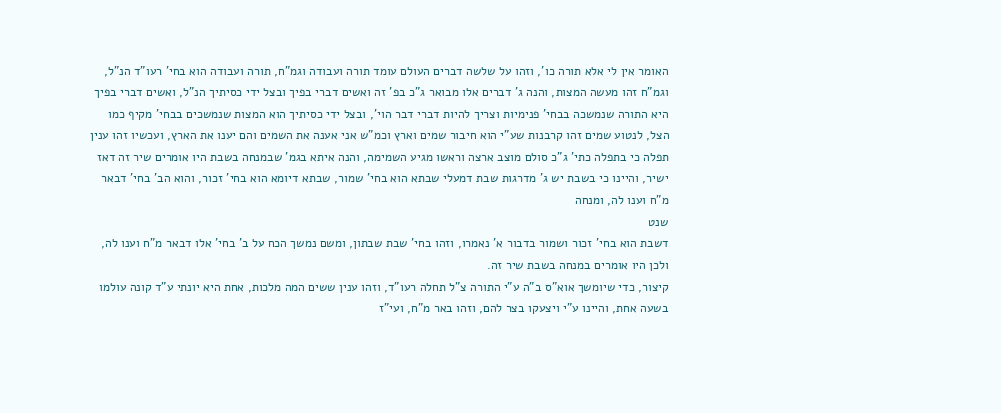האומר אין לי אלא תורה כו', וזהו על שלשה דברים העולם עומד תורה ועבודה וגמ"ח, תורה ועבודה הוא בחי' רעו"ד הנ"ל, וגמ"ח זהו מעשה המצות, והנה ג' דברים אלו מבואר ג"כ בפ' זה ואשים דברי בפיך ובצל ידי כסיתיך הנ"ל, ואשים דברי בפיך היא התורה שנמשכה בבחי' פנימיות וצריך להיות דברי דבר הוי', ובצל ידי כסיתיך הוא המצות שנמשכים בבחי' מקיף כמו הצל, לנטוע שמים זהו קרבנות שע"י הוא חיבור שמים וארץ וכמ"ש אני אענה את השמים והם יענו את הארץ, ועכשיו זהו ענין תפלה כי בתפלה כתי' ג"כ סולם מוצב ארצה וראשו מגיע השמימה, והנה איתא בגמ' שבמנחה בשבת היו אומרים שיר זה דאז ישיר, והיינו כי בשבת יש ג' מדרגות שבת דמעלי שבתא הוא בחי' שמור, שבתא דיומא הוא בחי' זכור, והוא הב' בחי' דבאר מ"ח וענו לה, ומנחה
שנט
דשבת הוא בחי' זכור ושמור בדבור א' נאמרו, וזהו בחי' שבת שבתון, ומשם נמשך הכח על ב' בחי' אלו דבאר מ"ח וענו לה, ולכן היו אומרים במנחה בשבת שיר זה.
קיצור, כדי שיומשך אוא"ס ב"ה ע"י התורה צ"ל תחלה רעו"ד, וזהו ענין ששים המה מלכות, אחת היא יונתי ע"ד קונה עולמו בשעה אחת, והיינו ע"י ויצעקו בצר להם, וזהו באר מ"ח, ועי"ז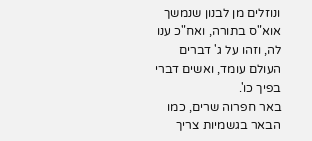ונוזלים מן לבנון שנמשך אוא"ס בתורה, ואח"כ ענו לה, וזהו על ג' דברים העולם עומד, ואשים דברי בפיך כו'.
באר חפרוה שרים, כמו הבאר בגשמיות צריך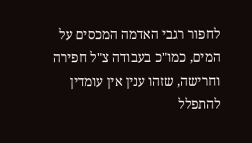לחפור רגבי האדמה המכסים על המים, כמו"כ בעבודה צ"ל חפירה וחרישה, שזהו ענין אין עומדין להתפלל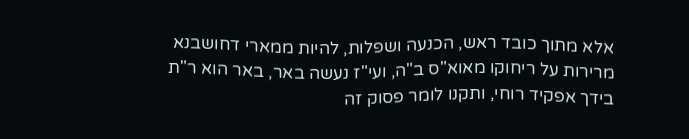אלא מתוך כובד ראש, הכנעה ושפלות, להיות ממארי דחושבנא מרירות על ריחוקו מאוא"ס ב"ה, ועי"ז נעשה באר, באר הוא ר"ת בידך אפקיד רוחי, ותקנו לומר פסוק זה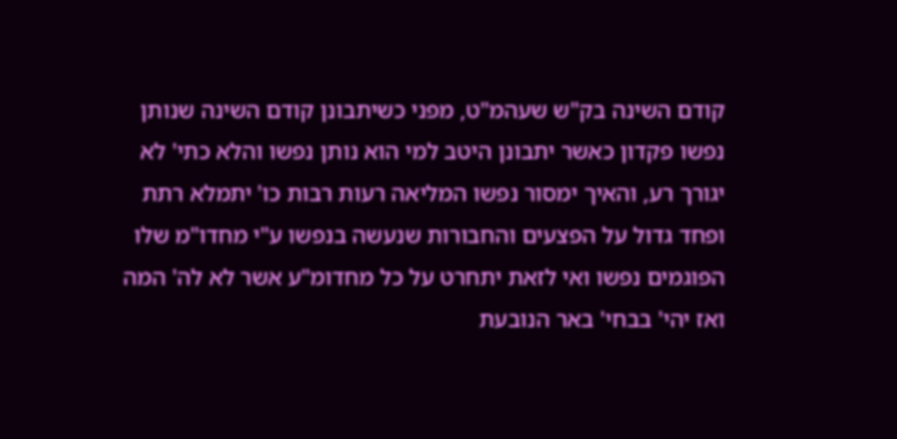קודם השינה בק"ש שעהמ"ט, מפני כשיתבונן קודם השינה שנותן נפשו פקדון כאשר יתבונן היטב למי הוא נותן נפשו והלא כתי' לא יגורך רע, והאיך ימסור נפשו המליאה רעות רבות כו' יתמלא רתת ופחד גדול על הפצעים והחבורות שנעשה בנפשו ע"י מחדו"מ שלו הפוגמים נפשו ואי לזאת יתחרט על כל מחדומ"ע אשר לא לה' המה ואז יהי' בבחי' באר הנובעת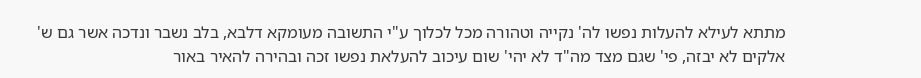מתתא לעילא להעלות נפשו לה' נקייה וטהורה מכל לכלוך ע"י התשובה מעומקא דלבא, בלב נשבר ונדכה אשר גם ש' אלקים לא יבזה, פי' שגם מצד מה"ד לא יהי' שום עיכוב להעלאת נפשו זכה ובהירה להאיר באור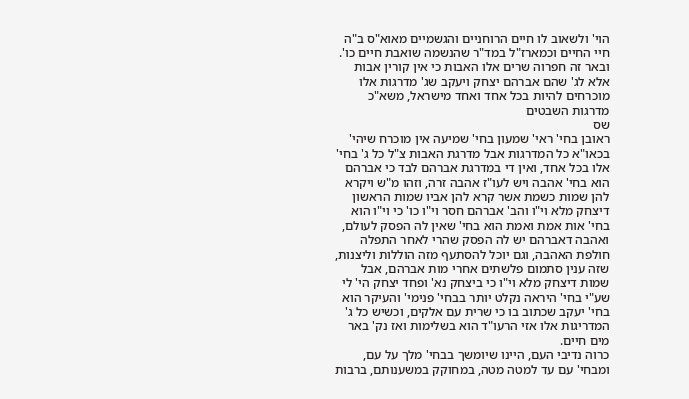הוי' ולשאוב לו חיים הרוחניים והגשמיים מאוא"ס ב"ה חיי החיים וכמארז"ל במד"ר שהנשמה שואבת חיים כו'. ובאר זה חפרוה שרים אלו האבות כי אין קורין אבות אלא לג' שהם אברהם יצחק ויעקב שג' מדרגות אלו מוכרחים להיות בכל אחד ואחד מישראל, משא"כ מדרגות השבטים
שס
ראובן בחי' ראי' שמעון בחי' שמיעה אין מוכרח שיהי' בכאו"א כל המדרגות אבל מדרגת האבות צ"ל כל ג' בחי' אלו בכל אחד, ואין די במדרגת אברהם לבד כי אברהם הוא בחי' אהבה ויש לעו"ז אהבה זרה, וזהו מ"ש ויקרא להן שמות כשמת אשר קרא להן אביו שמות הראשון דיצחק מלא וי"ו והב' אברהם חסר וי"ו כו' כי וי"ו הוא בחי' אות אמת ואמת הוא בחי' שאין לה הפסק לעולם, ואהבה דאברהם יש לה הפסק שהרי לאחר התפלה חולפת האהבה, וגם יוכל להסתעף מזה הוללות וליצנות, שזה ענין סתמום פלשתים אחרי מות אברהם, אבל שמות דיצחק מלא וי"ו כי ביצחק נא' ופחד יצחק הי' לי שע"י בחי' היראה נקלט יותר בבחי' פנימי' והעיקר הוא בחי' יעקב שכתוב בו כי שרית עם אלקים, וכשיש כל ג' המדריגות אלו אזי הרעו"ד הוא בשלימות ואז נק' באר מים חיים.
כרוה נדיבי העם, היינו שיומשך בבחי' מלך על עם, ומבחי' עם עד למטה מטה, במחוקק במשענותם, ברבות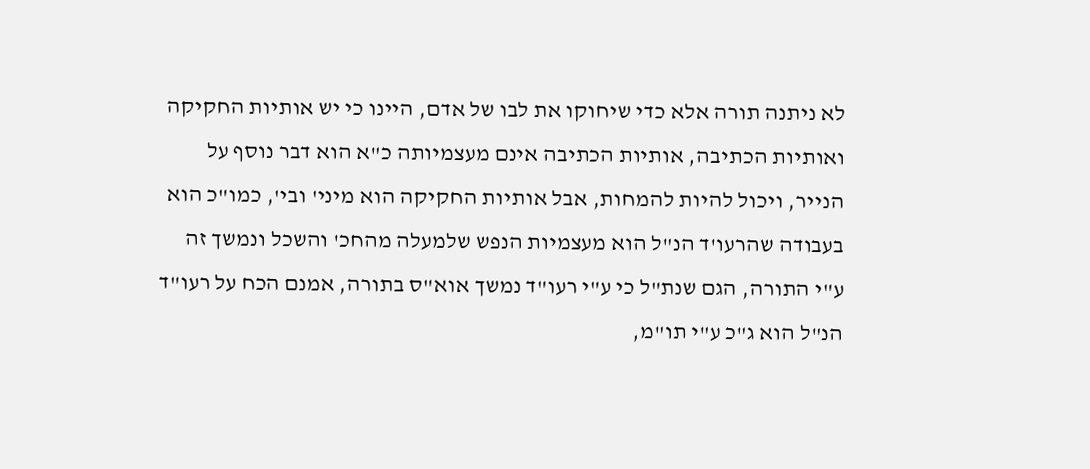לא ניתנה תורה אלא כדי שיחוקו את לבו של אדם, היינו כי יש אותיות החקיקה ואותיות הכתיבה, אותיות הכתיבה אינם מעצמיותה כ"א הוא דבר נוסף על הנייר, ויכול להיות להמחות, אבל אותיות החקיקה הוא מיני' ובי', כמו"כ הוא בעבודה שהרעו'ד הנ"ל הוא מעצמיות הנפש שלמעלה מהחכ' והשכל ונמשך זה ע"י התורה, הגם שנת"ל כי ע"י רעו"ד נמשך אוא"ס בתורה, אמנם הכח על רעו"ד הנ"ל הוא ג"כ ע"י תו"מ,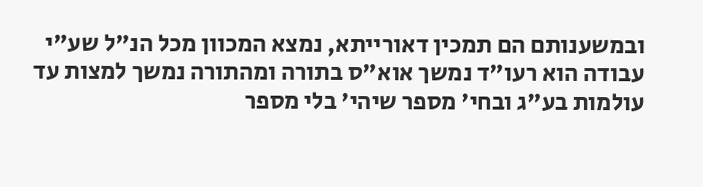ובמשענותם הם תמכין דאורייתא, נמצא המכוון מכל הנ"ל שע"י עבודה הוא רעו"ד נמשך אוא"ס בתורה ומהתורה נמשך למצות עד עולמות בע"ג ובחי' מספר שיהי' בלי מספר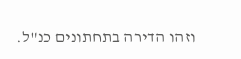וזהו הדירה בתחתונים כנ"ל.